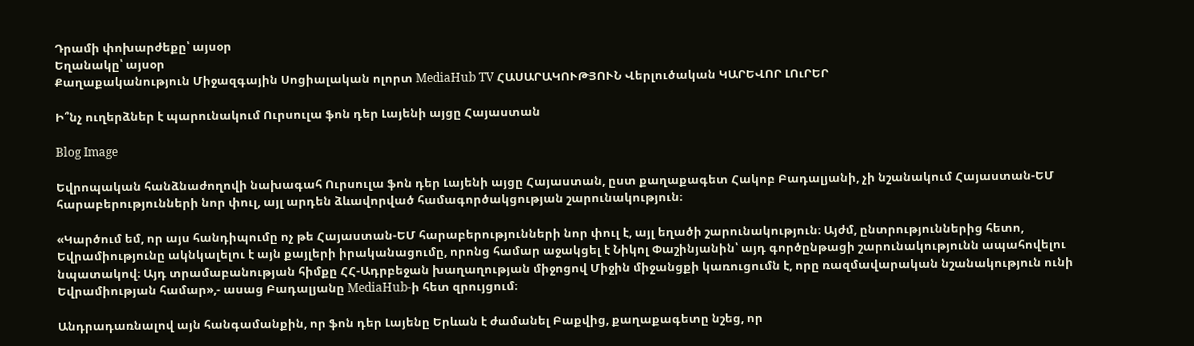Դրամի փոխարժեքը՝ այսօր
Եղանակը՝ այսօր
Քաղաքականություն Միջազգային Սոցիալական ոլորտ MediaHub TV ՀԱՍԱՐԱԿՈՒԹՅՈՒՆ Վերլուծական ԿԱՐԵՎՈՐ ԼՈւՐԵՐ

Ի՞նչ ուղերձներ է պարունակում Ուրսուլա ֆոն դեր Լայենի այցը Հայաստան

Blog Image

Եվրոպական հանձնաժողովի նախագահ Ուրսուլա ֆոն դեր Լայենի այցը Հայաստան, ըստ քաղաքագետ Հակոբ Բադալյանի, չի նշանակում Հայաստան-ԵՄ հարաբերությունների նոր փուլ, այլ արդեն ձևավորված համագործակցության շարունակություն։

«Կարծում եմ, որ այս հանդիպումը ոչ թե Հայաստան-ԵՄ հարաբերությունների նոր փուլ է, այլ եղածի շարունակություն։ Այժմ, ընտրություններից հետո, Եվրամիությունը ակնկալելու է այն քայլերի իրականացումը, որոնց համար աջակցել է Նիկոլ Փաշինյանին՝ այդ գործընթացի շարունակությունն ապահովելու նպատակով։ Այդ տրամաբանության հիմքը ՀՀ-Ադրբեջան խաղաղության միջոցով Միջին միջանցքի կառուցումն է, որը ռազմավարական նշանակություն ունի Եվրամիության համար»,- ասաց Բադալյանը MediaHub-ի հետ զրույցում։

Անդրադառնալով այն հանգամանքին, որ ֆոն դեր Լայենը Երևան է ժամանել Բաքվից, քաղաքագետը նշեց, որ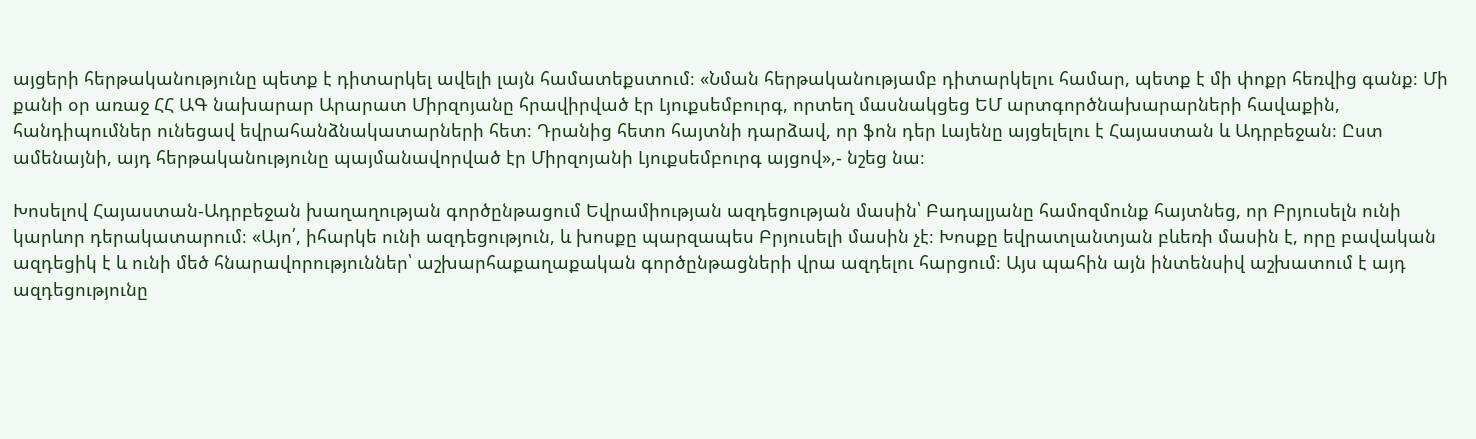այցերի հերթականությունը պետք է դիտարկել ավելի լայն համատեքստում։ «Նման հերթականությամբ դիտարկելու համար, պետք է մի փոքր հեռվից գանք։ Մի քանի օր առաջ ՀՀ ԱԳ նախարար Արարատ Միրզոյանը հրավիրված էր Լյուքսեմբուրգ, որտեղ մասնակցեց ԵՄ արտգործնախարարների հավաքին, հանդիպումներ ունեցավ եվրահանձնակատարների հետ։ Դրանից հետո հայտնի դարձավ, որ ֆոն դեր Լայենը այցելելու է Հայաստան և Ադրբեջան։ Ըստ ամենայնի, այդ հերթականությունը պայմանավորված էր Միրզոյանի Լյուքսեմբուրգ այցով»,- նշեց նա։

Խոսելով Հայաստան-Ադրբեջան խաղաղության գործընթացում Եվրամիության ազդեցության մասին՝ Բադալյանը համոզմունք հայտնեց, որ Բրյուսելն ունի կարևոր դերակատարում։ «Այո՛, իհարկե ունի ազդեցություն, և խոսքը պարզապես Բրյուսելի մասին չէ։ Խոսքը եվրատլանտյան բևեռի մասին է, որը բավական ազդեցիկ է և ունի մեծ հնարավորություններ՝ աշխարհաքաղաքական գործընթացների վրա ազդելու հարցում։ Այս պահին այն ինտենսիվ աշխատում է այդ ազդեցությունը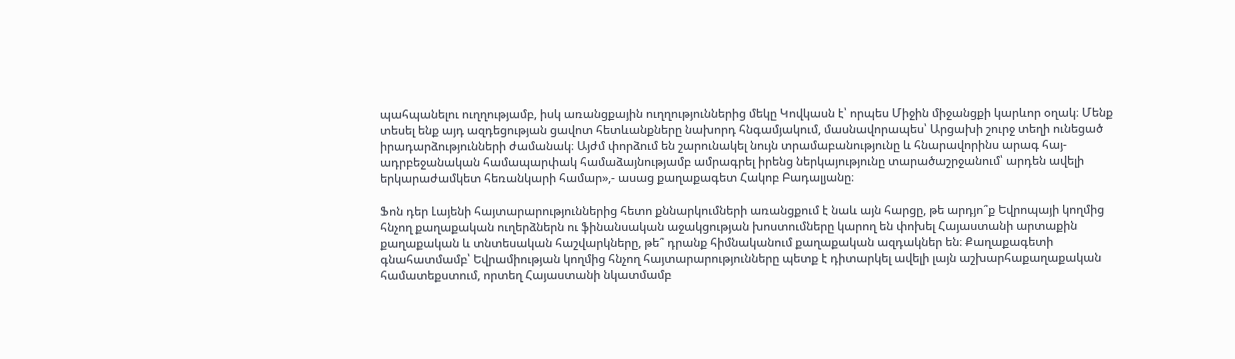պահպանելու ուղղությամբ, իսկ առանցքային ուղղություններից մեկը Կովկասն է՝ որպես Միջին միջանցքի կարևոր օղակ։ Մենք տեսել ենք այդ ազդեցության ցավոտ հետևանքները նախորդ հնգամյակում, մասնավորապես՝ Արցախի շուրջ տեղի ունեցած իրադարձությունների ժամանակ։ Այժմ փորձում են շարունակել նույն տրամաբանությունը և հնարավորինս արագ հայ-ադրբեջանական համապարփակ համաձայնությամբ ամրագրել իրենց ներկայությունը տարածաշրջանում՝ արդեն ավելի երկարաժամկետ հեռանկարի համար»,- ասաց քաղաքագետ Հակոբ Բադալյանը։

Ֆոն դեր Լայենի հայտարարություններից հետո քննարկումների առանցքում է նաև այն հարցը, թե արդյո՞ք Եվրոպայի կողմից հնչող քաղաքական ուղերձներն ու ֆինանսական աջակցության խոստումները կարող են փոխել Հայաստանի արտաքին քաղաքական և տնտեսական հաշվարկները, թե՞ դրանք հիմնականում քաղաքական ազդակներ են։ Քաղաքագետի գնահատմամբ՝ Եվրամիության կողմից հնչող հայտարարությունները պետք է դիտարկել ավելի լայն աշխարհաքաղաքական համատեքստում, որտեղ Հայաստանի նկատմամբ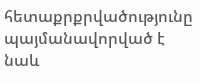հետաքրքրվածությունը պայմանավորված է նաև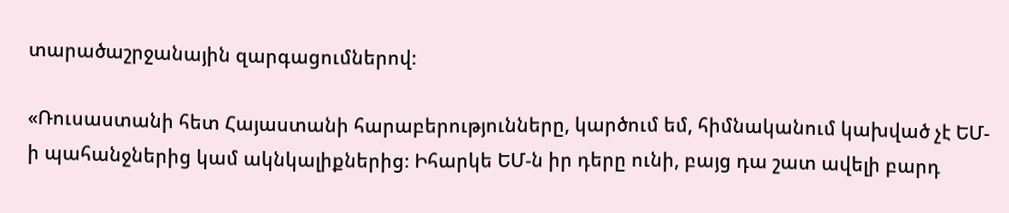տարածաշրջանային զարգացումներով։

«Ռուսաստանի հետ Հայաստանի հարաբերությունները, կարծում եմ, հիմնականում կախված չէ ԵՄ-ի պահանջներից կամ ակնկալիքներից։ Իհարկե ԵՄ-ն իր դերը ունի, բայց դա շատ ավելի բարդ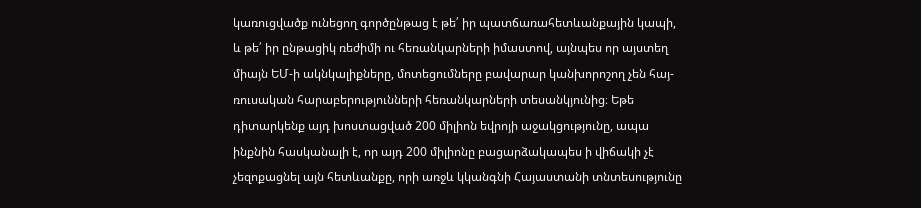կառուցվածք ունեցող գործընթաց է թե՛ իր պատճառահետևանքային կապի, և թե՛ իր ընթացիկ ռեժիմի ու հեռանկարների իմաստով, այնպես որ այստեղ միայն ԵՄ-ի ակնկալիքները, մոտեցումները բավարար կանխորոշող չեն հայ-ռուսական հարաբերությունների հեռանկարների տեսանկյունից։ Եթե դիտարկենք այդ խոստացված 200 միլիոն եվրոյի աջակցությունը, ապա ինքնին հասկանալի է, որ այդ 200 միլիոնը բացարձակապես ի վիճակի չէ չեզոքացնել այն հետևանքը, որի առջև կկանգնի Հայաստանի տնտեսությունը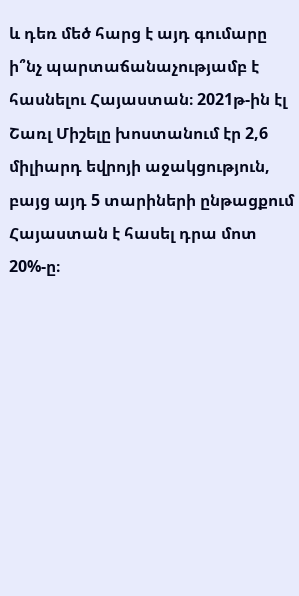և դեռ մեծ հարց է այդ գումարը ի՞նչ պարտաճանաչությամբ է հասնելու Հայաստան։ 2021թ-ին էլ Շառլ Միշելը խոստանում էր 2,6 միլիարդ եվրոյի աջակցություն, բայց այդ 5 տարիների ընթացքում Հայաստան է հասել դրա մոտ 20%-ը։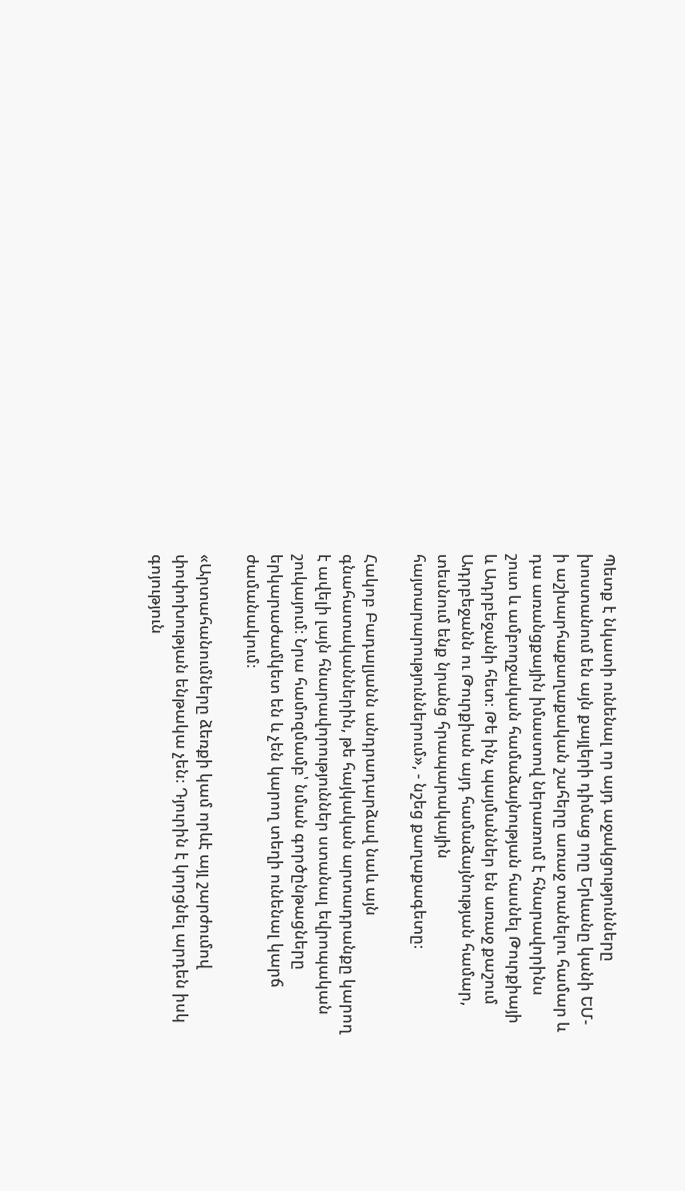Պետք է նկատի ունենալ որ այդ աջակցությունները խոստանում են այն քայլերի դիմաց որը Երևանը կանի ԵՄ-ի աշխարհաքաղաքական շահերը առաջ տանելու համար և դա առանցքային իմաստով ներառում է հնարավորինս շուտ և ամբողջական համաձայնության հասնել Թուրքիայի և Ադրբեջանի հետ։ Թե ինչ պայմաններ են առաջ քաշում Ադրբեջանն ու Թուրքիան այդ համաձայնության համար, տեսնում ենք նրանց հրապարակային հայտարարություններում», - նշեց քաղաքագետը։

Հակոբ Բադալյանն անդրադարձավ նաև այն գնահատականներին, թե հայկական արտադրանքը կարող է ավելի լայն հնարավորություններ ստանալ եվրոպական շուկայում։ Նրա համոզմամբ՝ նման գործընթացները երկարաժամկետ են և չեն կարող տեղի ունենալ կարճ ժամանակում։

«Արտահանումները ձեռքի կամ որևէ այլ շարժումով փոփոխության ենթակա չեն։ Դյուրին է կորցնել արդեն իսկ գոյություն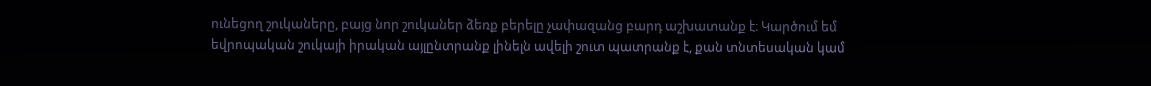ունեցող շուկաները, բայց նոր շուկաներ ձեռք բերելը չափազանց բարդ աշխատանք է։ Կարծում եմ եվրոպական շուկայի իրական այլընտրանք լինելն ավելի շուտ պատրանք է, քան տնտեսական կամ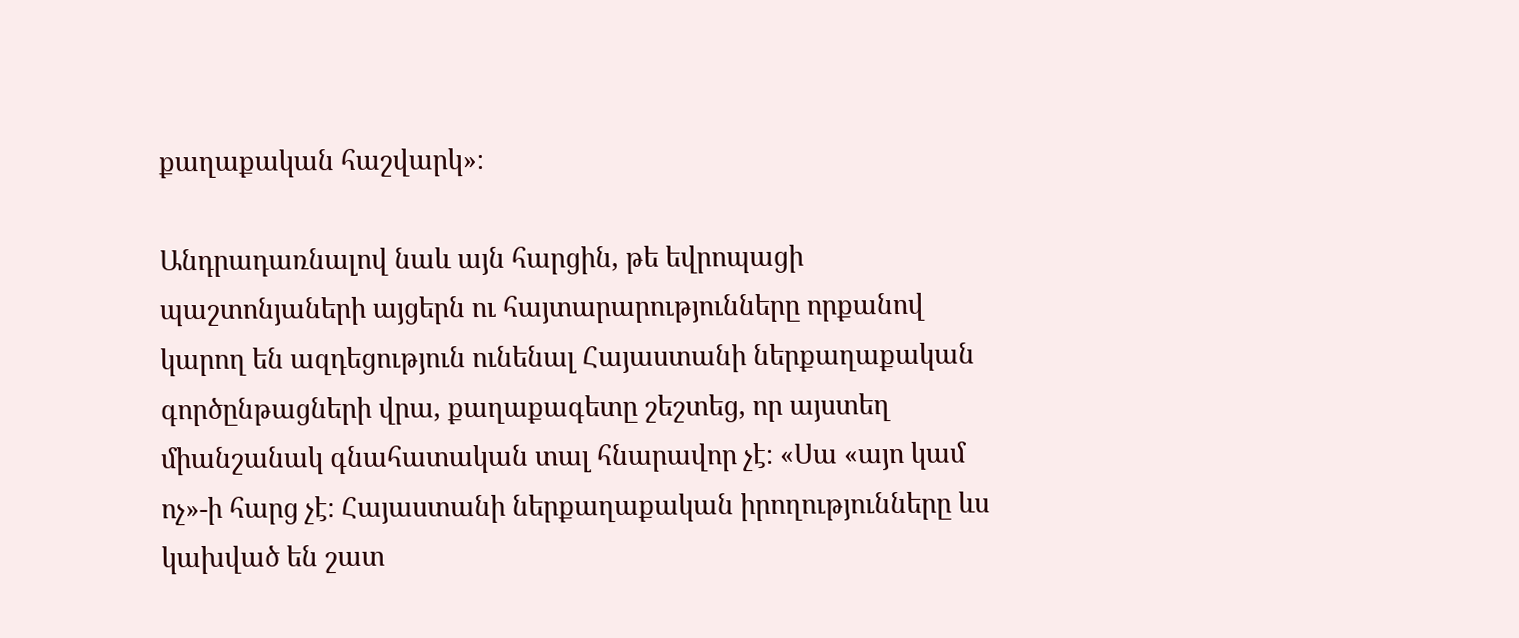քաղաքական հաշվարկ»։

Անդրադառնալով նաև այն հարցին, թե եվրոպացի պաշտոնյաների այցերն ու հայտարարությունները որքանով կարող են ազդեցություն ունենալ Հայաստանի ներքաղաքական գործընթացների վրա, քաղաքագետը շեշտեց, որ այստեղ միանշանակ գնահատական տալ հնարավոր չէ։ «Սա «այո կամ ոչ»-ի հարց չէ։ Հայաստանի ներքաղաքական իրողությունները ևս կախված են շատ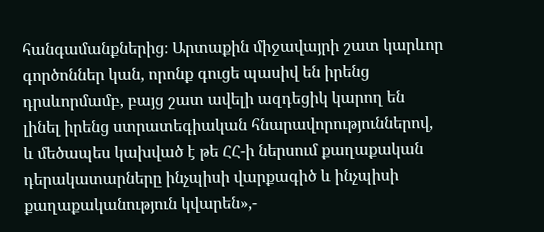հանգամանքներից։ Արտաքին միջավայրի շատ կարևոր գործոններ կան, որոնք գուցե պասիվ են իրենց դրսևորմամբ, բայց շատ ավելի ազդեցիկ կարող են լինել իրենց ստրատեգիական հնարավորություններով, և մեծապես կախված է թե ՀՀ-ի ներսում քաղաքական դերակատարները ինչպիսի վարքագիծ և ինչպիսի քաղաքականություն կվարեն»,-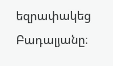եզրափակեց Բադալյանը։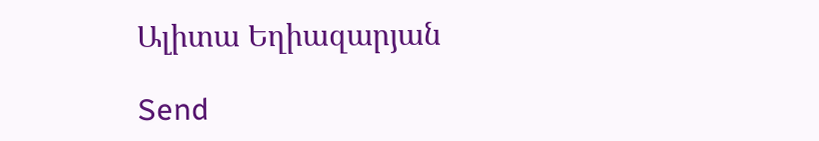Ալիտա Եղիազարյան

Send